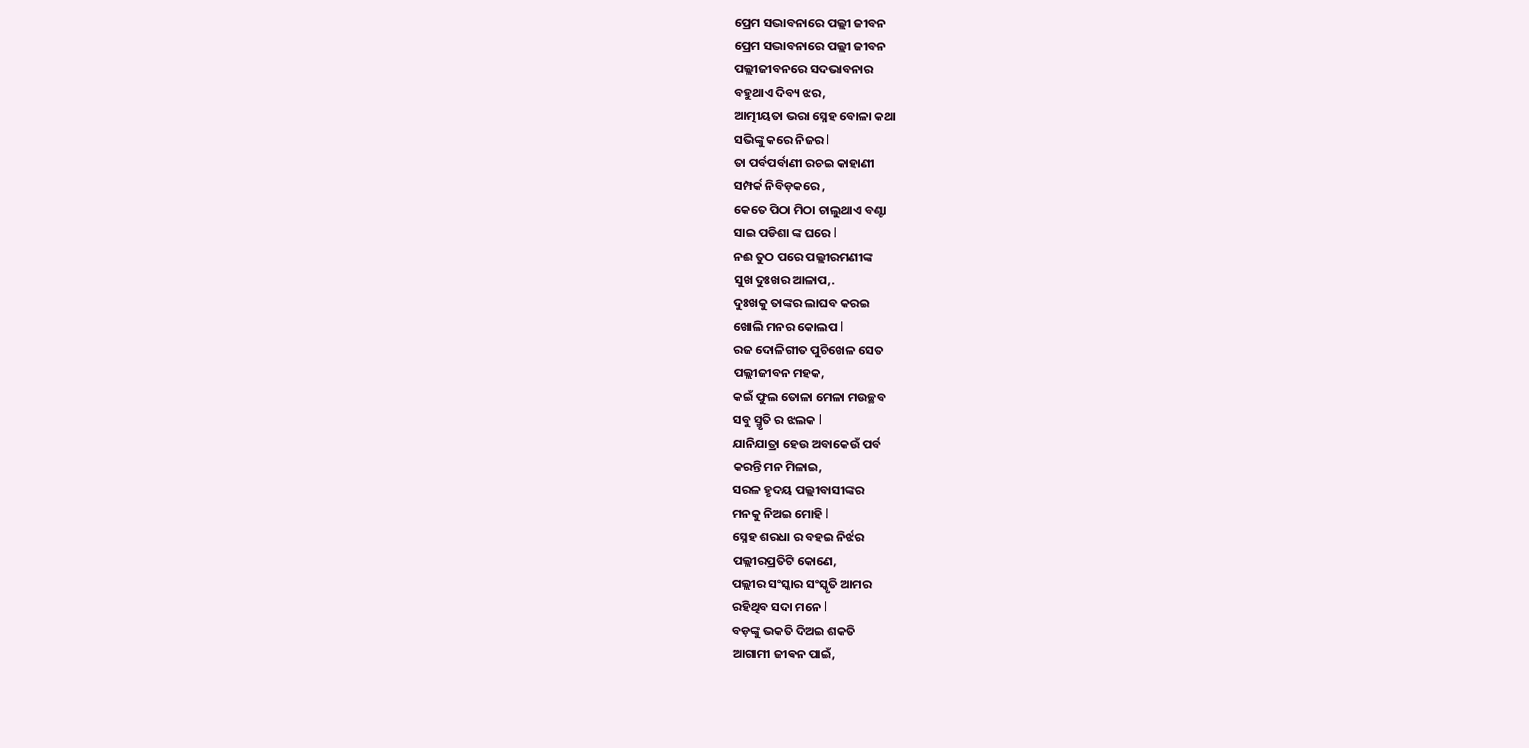ପ୍ରେମ ସଦ୍ଭାବନାରେ ପଲ୍ଲୀ ଜୀବନ
ପ୍ରେମ ସଦ୍ଭାବନାରେ ପଲ୍ଲୀ ଜୀବନ
ପଲ୍ଲୀଜୀବନରେ ସଦଭାବନାର
ବହୁଥାଏ ଦିବ୍ୟ ଝର,
ଆତ୍ମୀୟତା ଭରା ସ୍ନେହ ବୋଳା କଥା
ସଭିଙ୍କୁ କରେ ନିଜର l
ତା ପର୍ବପର୍ବାଣୀ ରଚଇ କାହାଣୀ
ସମ୍ପର୍କ ନିବିଡ଼କରେ ,
କେତେ ପିଠା ମିଠା ଚାଲୁଥାଏ ବଣ୍ଟା
ସାଇ ପଡିଶା ଙ୍କ ଘରେ l
ନଈ ତୁଠ ପରେ ପଲ୍ଲୀରମଣୀଙ୍କ
ସୁଖ ଦୁଃଖର ଆଳାପ,.
ଦୁଃଖକୁ ତାଙ୍କର ଲାଘବ କରଇ
ଖୋଲି ମନର କୋଲପ l
ରଜ ଦୋଳିଗୀତ ପୁଚିଖେଳ ସେତ
ପଲ୍ଲୀଜୀବନ ମହକ,
କଇଁ ଫୁଲ ତୋଳା ମେଳା ମଉଚ୍ଛବ
ସବୁ ସ୍ମୃତି ର ଝଲକ l
ଯାନିଯାତ୍ରା ହେଉ ଅବାକେଉଁ ପର୍ବ
କରନ୍ତି ମନ ମିଳାଇ,
ସରଳ ହୃଦୟ ପଲ୍ଲୀବାସୀଙ୍କର
ମନକୁ ନିଅଇ ମୋହି l
ସ୍ନେହ ଶରଧା ର ବହଇ ନିର୍ଝର
ପଲ୍ଲୀରପ୍ରତିଟି କୋଣେ,
ପଲ୍ଲୀର ସଂସ୍କାର ସଂସ୍କୃତି ଆମର
ରହିଥିବ ସଦା ମନେ l
ବଡ଼ଙ୍କୁ ଭକତି ଦିଅଇ ଶକତି
ଆଗାମୀ ଜୀଵନ ପାଇଁ,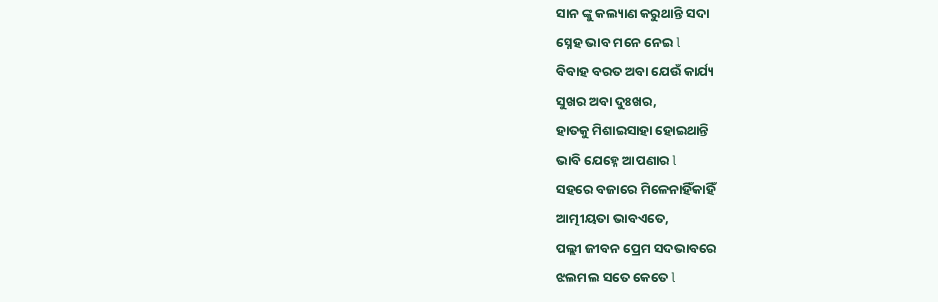ସାନ ଙ୍କୁ କଲ୍ୟାଣ କରୁଥାନ୍ତି ସଦା
ସ୍ନେହ ଭାବ ମନେ ନେଇ l
ବିବାହ ବରତ ଅବା ଯେଉଁ କାର୍ଯ୍ୟ
ସୁଖର ଅବା ଦୁଃଖର,
ହାତକୁ ମିଶାଇସାହା ହୋଇଥାନ୍ତି
ଭାବି ଯେହ୍ନେ ଆପଣାର l
ସହରେ ବଜାରେ ମିଳେନାହିଁକାହିଁ
ଆତ୍ମୀୟତା ଭାବଏତେ,
ପଲ୍ଲୀ ଜୀବନ ପ୍ରେମ ସଦଭାବରେ
ଝଲମଲ ସତେ କେତେ l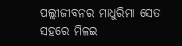ପଲ୍ଲୀଜୀବନର ମାଧୁରିମା ସେତ
ସହରେ ମିଳଇ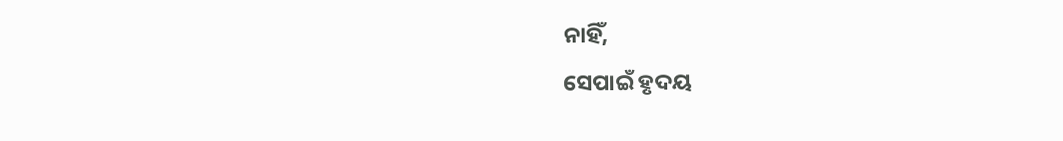ନାହିଁ,
ସେପାଇଁ ହୃଦୟ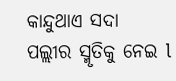କାନ୍ଦୁଥାଏ ସଦା
ପଲ୍ଲୀର ସ୍ମୃତିକୁ ନେଇ l